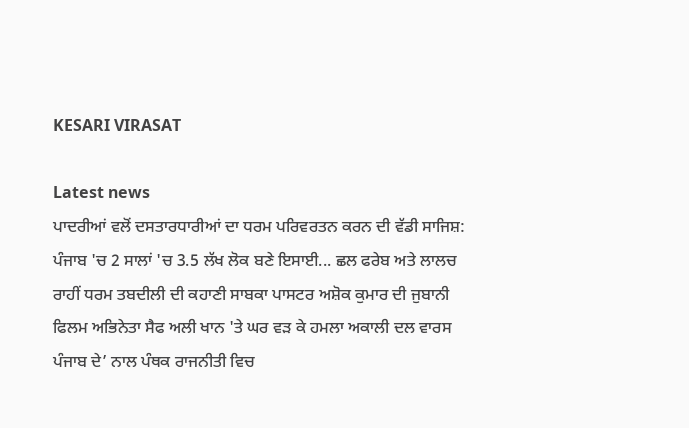KESARI VIRASAT

Latest news
ਪਾਦਰੀਆਂ ਵਲੋਂ ਦਸਤਾਰਧਾਰੀਆਂ ਦਾ ਧਰਮ ਪਰਿਵਰਤਨ ਕਰਨ ਦੀ ਵੱਡੀ ਸਾਜਿਸ਼: ਪੰਜਾਬ 'ਚ 2 ਸਾਲਾਂ 'ਚ 3.5 ਲੱਖ ਲੋਕ ਬਣੇ ਇਸਾਈ... ਛਲ ਫਰੇਬ ਅਤੇ ਲਾਲਚ ਰਾਹੀਂ ਧਰਮ ਤਬਦੀਲੀ ਦੀ ਕਹਾਣੀ ਸਾਬਕਾ ਪਾਸਟਰ ਅਸ਼ੋਕ ਕੁਮਾਰ ਦੀ ਜੁਬਾਨੀ ਫਿਲਮ ਅਭਿਨੇਤਾ ਸੈਫ ਅਲੀ ਖਾਨ 'ਤੇ ਘਰ ਵੜ ਕੇ ਹਮਲਾ ਅਕਾਲੀ ਦਲ ਵਾਰਸ ਪੰਜਾਬ ਦੇ’ ਨਾਲ ਪੰਥਕ ਰਾਜਨੀਤੀ ਵਿਚ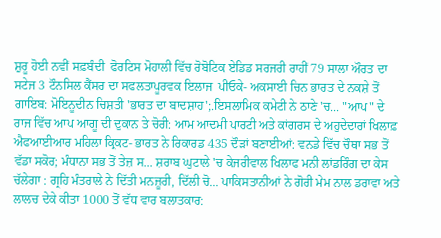ਸ਼ੁਰੂ ਹੋਈ ਨਵੀਂ ਸਫ਼ਬੰਦੀ  ਫੋਰਟਿਸ ਮੋਹਾਲੀ ਵਿੱਚ ਰੋਬੋਟਿਕ ਏਡਿਡ ਸਰਜਰੀ ਰਾਹੀਂ 79 ਸਾਲਾ ਔਰਤ ਦਾ ਸਟੇਜ 3 ਟੌਨਸਿਲ ਕੈਂਸਰ ਦਾ ਸਫਲਤਾਪੂਰਵਕ ਇਲਾਜ  ਪੀਓਕੇ- ਅਕਸਾਈ ਚਿਨ ਭਾਰਤ ਦੇ ਨਕਸ਼ੇ ਤੋਂ ਗਾਇਬ: ਮੋਇਨੂਦੀਨ ਚਿਸ਼ਤੀ 'ਭਾਰਤ ਦਾ ਬਾਦਸ਼ਾਹ';.ਇਸਲਾਮਿਕ ਕਮੇਟੀ ਨੇ ਠਾਣੇ 'ਚ... "ਆਪ" ਦੇ ਰਾਜ ਵਿੱਚ ਆਪ ਆਗੂ ਦੀ ਦੁਕਾਨ ਤੇ ਚੋਰੀ: ਆਮ ਆਦਮੀ ਪਾਰਟੀ ਅਤੇ ਕਾਂਗਰਸ ਦੇ ਅਹੁਦੇਦਾਰਾਂ ਖਿਲਾਫ਼ ਐਫਆਈਆਰ ਮਹਿਲਾ ਕ੍ਰਿਕਟ- ਭਾਰਤ ਨੇ ਰਿਕਾਰਡ 435 ਦੌੜਾਂ ਬਣਾਈਆਂ: ਵਨਡੇ ਵਿੱਚ ਚੌਥਾ ਸਭ ਤੋਂ ਵੱਡਾ ਸਕੋਰ; ਮੰਧਾਨਾ ਸਭ ਤੋਂ ਤੇਜ਼ ਸ... ਸ਼ਰਾਬ ਘੁਟਾਲੇ 'ਚ ਕੇਜਰੀਵਾਲ ਖਿਲਾਫ ਮਨੀ ਲਾਂਡਰਿੰਗ ਦਾ ਕੇਸ ਚੱਲੇਗਾ : ਗ੍ਰਹਿ ਮੰਤਰਾਲੇ ਨੇ ਦਿੱਤੀ ਮਨਜ਼ੂਰੀ, ਦਿੱਲੀ ਚੋ... ਪਾਕਿਸਤਾਨੀਆਂ ਨੇ ਗੋਰੀ ਮੇਮ ਨਾਲ ਡਰਾਵਾ ਅਤੇ ਲਾਲਚ ਦੇਕੇ ਕੀਤਾ 1000 ਤੋਂ ਵੱਧ ਵਾਰ ਬਲਾਤਕਾਰ: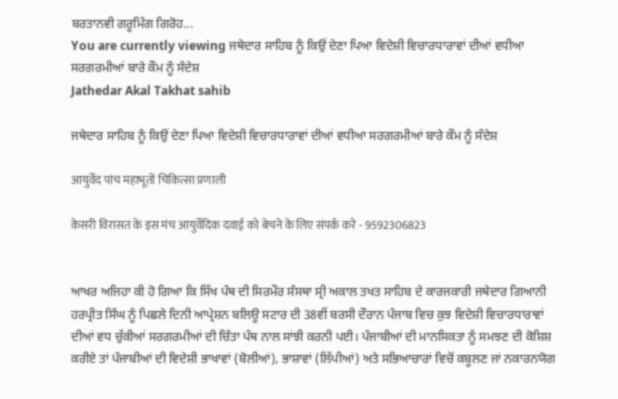ਬਰਤਾਨਵੀ ਗਰੂਮਿੰਗ ਗਿਰੋਹ...
You are currently viewing ਜਥੇਦਾਰ ਸਾਹਿਬ ਨੂੰ ਕਿਉਂ ਦੇਣਾ ਪਿਆ ਵਿਦੇਸ਼ੀ ਵਿਚਾਰਧਾਰਾਵਾਂ ਦੀਆਂ ਵਧੀਆ ਸਰਗਰਮੀਆਂ ਬਾਰੇ ਕੌਮ ਨੂੰ ਸੰਦੇਸ਼
Jathedar Akal Takhat sahib

ਜਥੇਦਾਰ ਸਾਹਿਬ ਨੂੰ ਕਿਉਂ ਦੇਣਾ ਪਿਆ ਵਿਦੇਸ਼ੀ ਵਿਚਾਰਧਾਰਾਵਾਂ ਦੀਆਂ ਵਧੀਆ ਸਰਗਰਮੀਆਂ ਬਾਰੇ ਕੌਮ ਨੂੰ ਸੰਦੇਸ਼

आयुर्वेद पांच महाभूतों चिकित्सा प्रणाली

केसरी विरासत के इस मंच आयुर्वेदिक दवाई को बेचने के लिए संपर्क करे - 9592306823


ਆਖਰ ਅਜਿਹਾ ਕੀ ਹੋ ਗਿਆ ਕਿ ਸਿੱਖ ਪੰਥ ਦੀ ਸਿਰਮੌਰ ਸੰਸਥਾ ਸ੍ਰੀ ਅਕਾਲ ਤਖਤ ਸਾਹਿਬ ਦੇ ਕਾਰਜਕਾਰੀ ਜਥੇਦਾਰ ਗਿਆਨੀ ਹਰਪ੍ਰੀਤ ਸਿੰਘ ਨੂੰ ਪਿਛਲੇ ਦਿਨੀ ਆਪ੍ਰੇਸ਼ਨ ਬਲਿਊ ਸਟਾਰ ਦੀ 38ਵੀਂ ਬਰਸੀ ਦੌਰਾਨ ਪੰਜਾਬ ਵਿਚ ਕੁਝ ਵਿਦੇਸ਼ੀ ਵਿਚਾਰਧਾਰਾਵਾਂ ਦੀਆਂ ਵਧ ਚੁੱਕੀਆਂ ਸਰਗਰਮੀਆਂ ਦੀ ਚਿੰਤਾ ਪੰਥ ਨਾਲ ਸਾਂਝੀ ਕਰਨੀ ਪਈ। ਪੰਜਾਬੀਆਂ ਦੀ ਮਾਨਸਿਕਤਾ ਨੂੰ ਸਮਝਣ ਦੀ ਕੋਸ਼ਿਸ਼ ਕਰੀਏ ਤਾਂ ਪੰਜਾਬੀਆਂ ਦੀ ਵਿਦੇਸ਼ੀ ਭਾਖਾਵਾਂ (ਬੋਲੀਆਂ), ਭਾਸ਼ਾਵਾਂ (ਲਿੱਪੀਆਂ) ਅਤੇ ਸਭਿਆਚਾਰਾਂ ਵਿਚੋਂ ਕਬੂਲਣ ਜਾਂ ਨਕਾਰਨਯੋਗ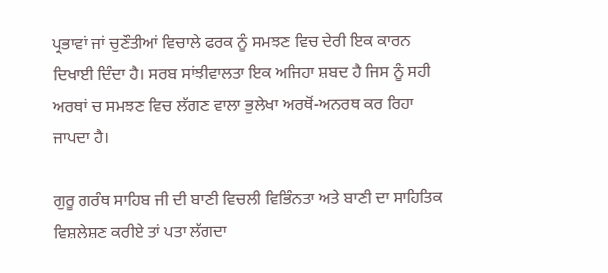ਪ੍ਰਭਾਵਾਂ ਜਾਂ ਚੁਣੌਤੀਆਂ ਵਿਚਾਲੇ ਫਰਕ ਨੂੰ ਸਮਝਣ ਵਿਚ ਦੇਰੀ ਇਕ ਕਾਰਨ ਦਿਖਾਈ ਦਿੰਦਾ ਹੈ। ਸਰਬ ਸਾਂਝੀਵਾਲਤਾ ਇਕ ਅਜਿਹਾ ਸ਼ਬਦ ਹੈ ਜਿਸ ਨੂੰ ਸਹੀ ਅਰਥਾਂ ਚ ਸਮਝਣ ਵਿਚ ਲੱਗਣ ਵਾਲਾ ਭੁਲੇਖਾ ਅਰਥੋਂ-ਅਨਰਥ ਕਰ ਰਿਹਾ ਜਾਪਦਾ ਹੈ।

ਗੁਰੂ ਗਰੰਥ ਸਾਹਿਬ ਜੀ ਦੀ ਬਾਣੀ ਵਿਚਲੀ ਵਿਭਿੰਨਤਾ ਅਤੇ ਬਾਣੀ ਦਾ ਸਾਹਿਤਿਕ ਵਿਸ਼ਲੇਸ਼ਣ ਕਰੀਏ ਤਾਂ ਪਤਾ ਲੱਗਦਾ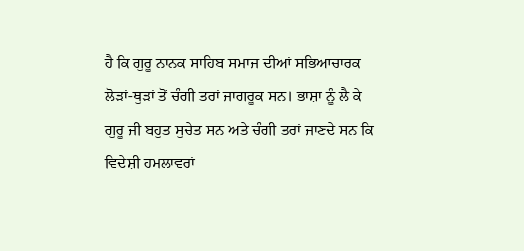ਹੈ ਕਿ ਗੁਰੂ ਨਾਨਕ ਸਾਹਿਬ ਸਮਾਜ ਦੀਆਂ ਸਭਿਆਚਾਰਕ ਲੋੜਾਂ-ਥੁੜਾਂ ਤੋਂ ਚੰਗੀ ਤਰਾਂ ਜਾਗਰੂਕ ਸਨ। ਭਾਸ਼ਾ ਨੂੰ ਲੈ ਕੇ ਗੁਰੂ ਜੀ ਬਹੁਤ ਸੁਚੇਤ ਸਨ ਅਤੇ ਚੰਗੀ ਤਰਾਂ ਜਾਣਦੇ ਸਨ ਕਿ ਵਿਦੇਸ਼ੀ ਹਮਲਾਵਰਾਂ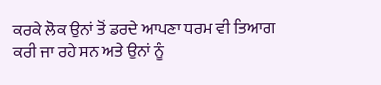ਕਰਕੇ ਲੋਕ ਉਨਾਂ ਤੋਂ ਡਰਦੇ ਆਪਣਾ ਧਰਮ ਵੀ ਤਿਆਗ ਕਰੀ ਜਾ ਰਹੇ ਸਨ ਅਤੇ ਉਨਾਂ ਨੂੰ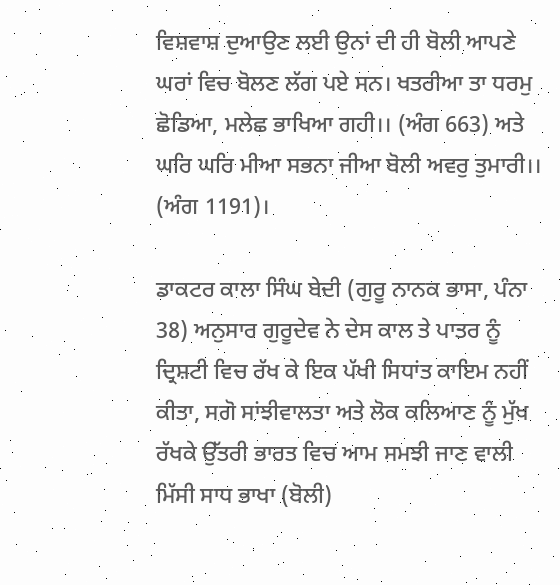ਵਿਸ਼ਵਾਸ਼ ਦੁਆਉਣ ਲਈ ਉਨਾਂ ਦੀ ਹੀ ਬੋਲੀ ਆਪਣੇ ਘਰਾਂ ਵਿਚ ਬੋਲਣ ਲੱਗ ਪਏ ਸਨ। ਖਤਰੀਆ ਤਾ ਧਰਮੁ ਛੋਡਿਆ, ਮਲੇਛ ਭਾਖਿਆ ਗਹੀ।। (ਅੰਗ 663) ਅਤੇ ਘਰਿ ਘਰਿ ਮੀਆ ਸਭਨਾ ਜੀਆ ਬੋਲੀ ਅਵਰੁ ਤੁਮਾਰੀ।। (ਅੰਗ 1191)।

ਡਾਕਟਰ ਕਾਲਾ ਸਿੰਘ ਬੇਦੀ (ਗੁਰੂ ਨਾਨਕ ਭਾਸਾ, ਪੰਨਾ 38) ਅਨੁਸਾਰ ਗੁਰੂਦੇਵ ਨੇ ਦੇਸ ਕਾਲ ਤੇ ਪਾਤਰ ਨੂੰ ਦ੍ਰਿਸ਼ਟੀ ਵਿਚ ਰੱਖ ਕੇ ਇਕ ਪੱਖੀ ਸਿਧਾਂਤ ਕਾਇਮ ਨਹੀਂ ਕੀਤਾ, ਸਗੋ ਸਾਂਝੀਵਾਲਤਾ ਅਤੇ ਲੋਕ ਕਲਿਆਣ ਨੂੰ ਮੁੱਖ ਰੱਖਕੇ ਉੱਤਰੀ ਭਾਰਤ ਵਿਚ ਆਮ ਸਮਝੀ ਜਾਣ ਵਾਲੀ ਮਿੱਸੀ ਸਾਧ ਭਾਖਾ (ਬੋਲੀ)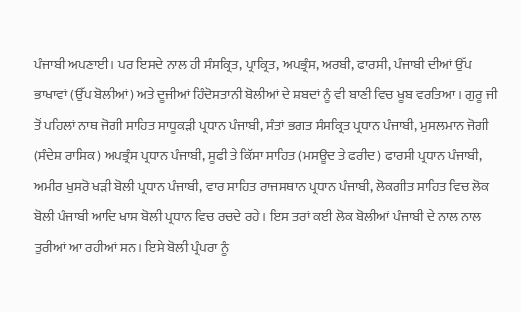ਪੰਜਾਬੀ ਅਪਣਾਈ। ਪਰ ਇਸਦੇ ਨਾਲ ਹੀ ਸੰਸਕ੍ਰਿਤ, ਪ੍ਰਾਕ੍ਰਿਤ, ਅਪਭ੍ਰੰਸ, ਅਰਬੀ, ਫਾਰਸੀ, ਪੰਜਾਬੀ ਦੀਆਂ ਉੱਪ ਭਾਖਾਵਾਂ (ਉੱਪ ਬੋਲੀਆਂ) ਅਤੇ ਦੂਜੀਆਂ ਹਿੰਦੋਸਤਾਨੀ ਬੋਲੀਆਂ ਦੇ ਸ਼ਬਦਾਂ ਨੂੰ ਵੀ ਬਾਣੀ ਵਿਚ ਖੂਬ ਵਰਤਿਆ । ਗੁਰੂ ਜੀ ਤੋਂ ਪਹਿਲਾਂ ਨਾਥ ਜੋਗੀ ਸਾਹਿਤ ਸਾਧੂਕੜੀ ਪ੍ਰਧਾਨ ਪੰਜਾਬੀ, ਸੰਤਾਂ ਭਗਤ ਸੰਸਕ੍ਰਿਤ ਪ੍ਰਧਾਨ ਪੰਜਾਬੀ, ਮੁਸਲਮਾਨ ਜੋਗੀ (ਸੰਦੇਸ਼ ਰਾਸਿਕ) ਅਪਭ੍ਰੰਸ ਪ੍ਰਧਾਨ ਪੰਜਾਬੀ, ਸੂਫੀ ਤੇ ਕਿੱਸਾ ਸਾਹਿਤ (ਮਸਊਦ ਤੇ ਫਰੀਦ) ਫਾਰਸੀ ਪ੍ਰਧਾਨ ਪੰਜਾਬੀ, ਅਮੀਰ ਖੁਸਰੋ ਖੜੀ ਬੋਲੀ ਪ੍ਰਧਾਨ ਪੰਜਾਬੀ, ਵਾਰ ਸਾਹਿਤ ਰਾਜਸਥਾਨ ਪ੍ਰਧਾਨ ਪੰਜਾਬੀ, ਲੋਕਗੀਤ ਸਾਹਿਤ ਵਿਚ ਲੋਕ ਬੋਲੀ ਪੰਜਾਬੀ ਆਦਿ ਖਾਸ ਬੋਲੀ ਪ੍ਰਧਾਨ ਵਿਚ ਰਚਦੇ ਰਹੇ। ਇਸ ਤਰਾਂ ਕਈ ਲੋਕ ਬੋਲੀਆਂ ਪੰਜਾਬੀ ਦੇ ਨਾਲ ਨਾਲ ਤੁਰੀਆਂ ਆ ਰਹੀਆਂ ਸਨ। ਇਸੇ ਬੋਲੀ ਪ੍ਰੰਪਰਾ ਨੂੰ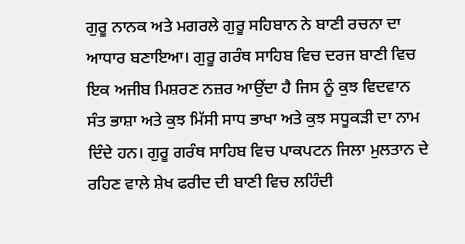ਗੁਰੂ ਨਾਨਕ ਅਤੇ ਮਗਰਲੇ ਗੁਰੂ ਸਹਿਬਾਨ ਨੇ ਬਾਣੀ ਰਚਨਾ ਦਾ ਆਧਾਰ ਬਣਾਇਆ। ਗੁਰੂ ਗਰੰਥ ਸਾਹਿਬ ਵਿਚ ਦਰਜ ਬਾਣੀ ਵਿਚ ਇਕ ਅਜੀਬ ਮਿਸ਼ਰਣ ਨਜ਼ਰ ਆਉਂਦਾ ਹੈ ਜਿਸ ਨੂੰ ਕੁਝ ਵਿਦਵਾਨ ਸੰਤ ਭਾਸ਼ਾ ਅਤੇ ਕੁਝ ਮਿੱਸੀ ਸਾਧ ਭਾਖਾ ਅਤੇ ਕੁਝ ਸਧੂਕੜੀ ਦਾ ਨਾਮ ਦਿੰਦੇ ਹਨ। ਗੁਰੂ ਗਰੰਥ ਸਾਹਿਬ ਵਿਚ ਪਾਕਪਟਨ ਜਿਲਾ ਮੁਲਤਾਨ ਦੇ ਰਹਿਣ ਵਾਲੇ ਸ਼ੇਖ ਫਰੀਦ ਦੀ ਬਾਣੀ ਵਿਚ ਲਹਿੰਦੀ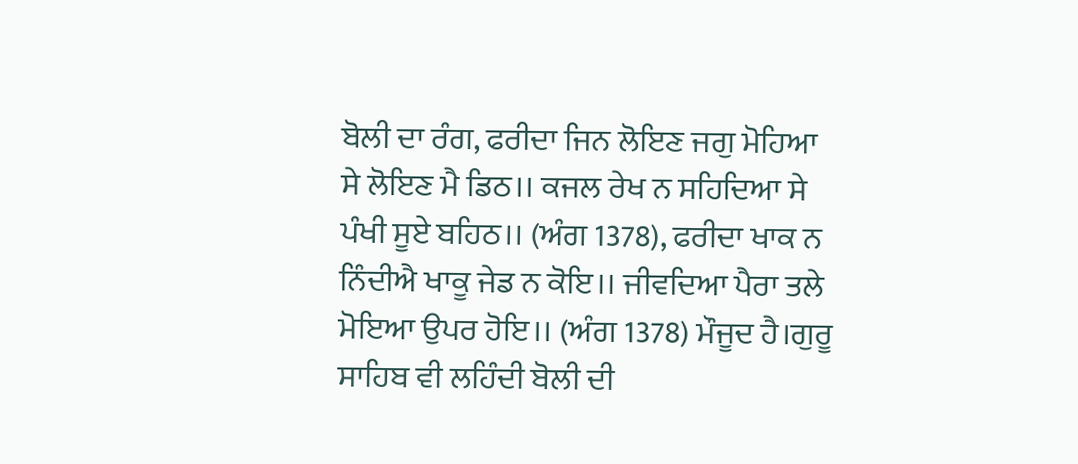ਬੋਲੀ ਦਾ ਰੰਗ, ਫਰੀਦਾ ਜਿਨ ਲੋਇਣ ਜਗੁ ਮੋਹਿਆ ਸੇ ਲੋਇਣ ਮੈ ਡਿਠ।। ਕਜਲ ਰੇਖ ਨ ਸਹਿਦਿਆ ਸੇ ਪੰਖੀ ਸੂਏ ਬਹਿਠ।। (ਅੰਗ 1378), ਫਰੀਦਾ ਖਾਕ ਨ ਨਿੰਦੀਐ ਖਾਕੂ ਜੇਡ ਨ ਕੋਇ।। ਜੀਵਦਿਆ ਪੈਰਾ ਤਲੇ ਮੋਇਆ ਉਪਰ ਹੋਇ।। (ਅੰਗ 1378) ਮੌਜੂਦ ਹੈ।ਗੁਰੂ ਸਾਹਿਬ ਵੀ ਲਹਿੰਦੀ ਬੋਲੀ ਦੀ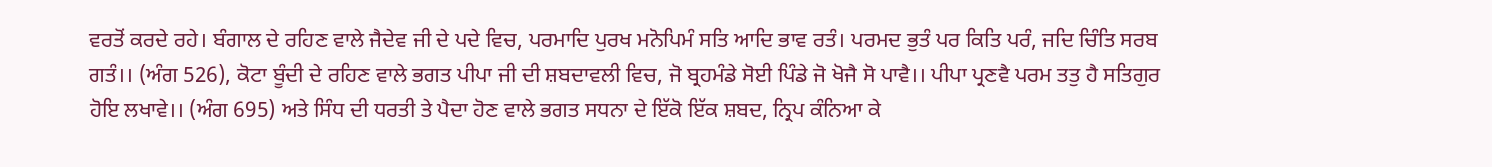ਵਰਤੋਂ ਕਰਦੇ ਰਹੇ। ਬੰਗਾਲ ਦੇ ਰਹਿਣ ਵਾਲੇ ਜੈਦੇਵ ਜੀ ਦੇ ਪਦੇ ਵਿਚ, ਪਰਮਾਦਿ ਪੁਰਖ ਮਨੋਪਿਮੰ ਸਤਿ ਆਦਿ ਭਾਵ ਰਤੰ। ਪਰਮਦ ਭੁਤੰ ਪਰ ਕਿਤਿ ਪਰੰ, ਜਦਿ ਚਿੰਤਿ ਸਰਬ ਗਤੰ।। (ਅੰਗ 526), ਕੋਟਾ ਬੂੰਦੀ ਦੇ ਰਹਿਣ ਵਾਲੇ ਭਗਤ ਪੀਪਾ ਜੀ ਦੀ ਸ਼ਬਦਾਵਲੀ ਵਿਚ, ਜੋ ਬ੍ਰਹਮੰਡੇ ਸੋਈ ਪਿੰਡੇ ਜੋ ਖੋਜੈ ਸੋ ਪਾਵੈ।। ਪੀਪਾ ਪ੍ਰਣਵੈ ਪਰਮ ਤਤੁ ਹੈ ਸਤਿਗੁਰ ਹੋਇ ਲਖਾਵੇ।। (ਅੰਗ 695) ਅਤੇ ਸਿੰਧ ਦੀ ਧਰਤੀ ਤੇ ਪੈਦਾ ਹੋਣ ਵਾਲੇ ਭਗਤ ਸਧਨਾ ਦੇ ਇੱਕੋ ਇੱਕ ਸ਼ਬਦ, ਨ੍ਰਿਪ ਕੰਨਿਆ ਕੇ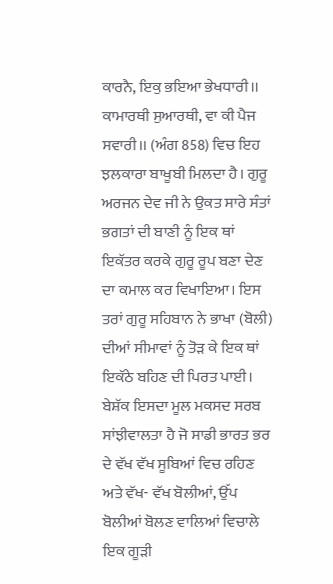ਕਾਰਨੈ, ਇਕੁ ਭਇਆ ਭੇਖਧਾਰੀ।। ਕਾਮਾਰਥੀ ਸੁਆਰਥੀ, ਵਾ ਕੀ ਪੈਜ ਸਵਾਰੀ।। (ਅੰਗ 858) ਵਿਚ ਇਹ ਝਲਕਾਰਾ ਬਾਖੂਬੀ ਮਿਲਦਾ ਹੈ। ਗੁਰੂ ਅਰਜਨ ਦੇਵ ਜੀ ਨੇ ਉਕਤ ਸਾਰੇ ਸੰਤਾਂ ਭਗਤਾਂ ਦੀ ਬਾਣੀ ਨੂੰ ਇਕ ਥਾਂ ਇਕੱਤਰ ਕਰਕੇ ਗੁਰੂ ਰੂਪ ਬਣਾ ਦੇਣ ਦਾ ਕਮਾਲ ਕਰ ਵਿਖਾਇਆ। ਇਸ ਤਰਾਂ ਗੁਰੂ ਸਹਿਬਾਨ ਨੇ ਭਾਖਾ (ਬੋਲੀ) ਦੀਆਂ ਸੀਮਾਵਾਂ ਨੂੰ ਤੋੜ ਕੇ ਇਕ ਥਾਂ ਇਕੱਠੇ ਬਹਿਣ ਦੀ ਪਿਰਤ ਪਾਈ। ਬੇਸ਼ੱਕ ਇਸਦਾ ਮੂਲ ਮਕਸਦ ਸਰਬ ਸਾਂਝੀਵਾਲਤਾ ਹੈ ਜੋ ਸਾਡੀ ਭਾਰਤ ਭਰ ਦੇ ਵੱਖ ਵੱਖ ਸੂਬਿਆਂ ਵਿਚ ਰਹਿਣ ਅਤੇ ਵੱਖ- ਵੱਖ ਬੋਲੀਆਂ, ਉੱਪ ਬੋਲੀਆਂ ਬੋਲਣ ਵਾਲਿਆਂ ਵਿਚਾਲੇ ਇਕ ਗੂੜੀ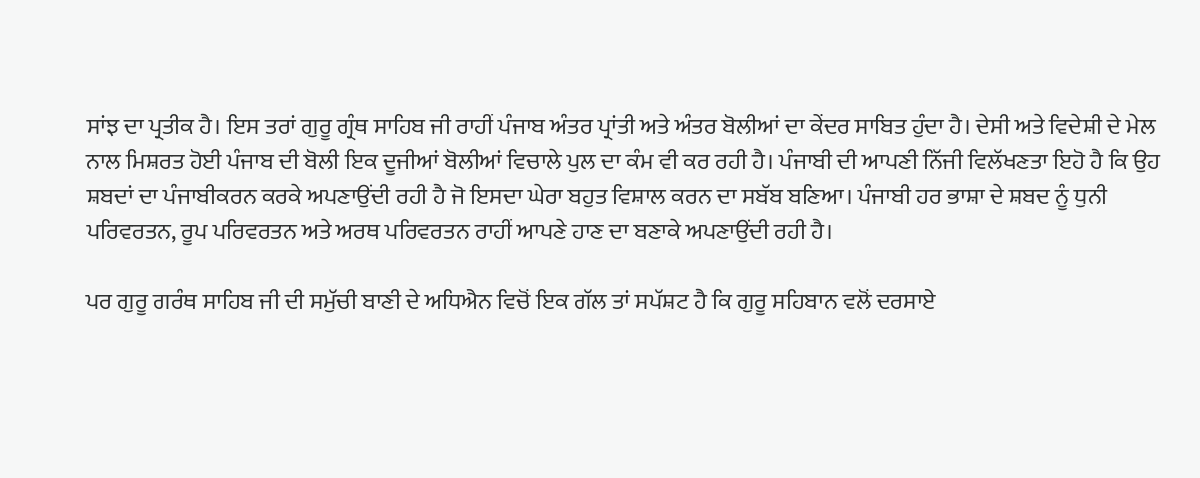ਸਾਂਝ ਦਾ ਪ੍ਰਤੀਕ ਹੈ। ਇਸ ਤਰਾਂ ਗੁਰੂ ਗ੍ਰੰਥ ਸਾਹਿਬ ਜੀ ਰਾਹੀਂ ਪੰਜਾਬ ਅੰਤਰ ਪ੍ਰਾਂਤੀ ਅਤੇ ਅੰਤਰ ਬੋਲੀਆਂ ਦਾ ਕੇਂਦਰ ਸਾਬਿਤ ਹੁੰਦਾ ਹੈ। ਦੇਸੀ ਅਤੇ ਵਿਦੇਸ਼ੀ ਦੇ ਮੇਲ ਨਾਲ ਮਿਸ਼ਰਤ ਹੋਈ ਪੰਜਾਬ ਦੀ ਬੋਲੀ ਇਕ ਦੂਜੀਆਂ ਬੋਲੀਆਂ ਵਿਚਾਲੇ ਪੁਲ ਦਾ ਕੰਮ ਵੀ ਕਰ ਰਹੀ ਹੈ। ਪੰਜਾਬੀ ਦੀ ਆਪਣੀ ਨਿੱਜੀ ਵਿਲੱਖਣਤਾ ਇਹੋ ਹੈ ਕਿ ਉਹ ਸ਼ਬਦਾਂ ਦਾ ਪੰਜਾਬੀਕਰਨ ਕਰਕੇ ਅਪਣਾਉਂਦੀ ਰਹੀ ਹੈ ਜੋ ਇਸਦਾ ਘੇਰਾ ਬਹੁਤ ਵਿਸ਼ਾਲ ਕਰਨ ਦਾ ਸਬੱਬ ਬਣਿਆ। ਪੰਜਾਬੀ ਹਰ ਭਾਸ਼ਾ ਦੇ ਸ਼ਬਦ ਨੂੰ ਧੁਨੀ ਪਰਿਵਰਤਨ, ਰੂਪ ਪਰਿਵਰਤਨ ਅਤੇ ਅਰਥ ਪਰਿਵਰਤਨ ਰਾਹੀਂ ਆਪਣੇ ਹਾਣ ਦਾ ਬਣਾਕੇ ਅਪਣਾਉਂਦੀ ਰਹੀ ਹੈ।

ਪਰ ਗੁਰੂ ਗਰੰਥ ਸਾਹਿਬ ਜੀ ਦੀ ਸਮੁੱਚੀ ਬਾਣੀ ਦੇ ਅਧਿਐਨ ਵਿਚੋਂ ਇਕ ਗੱਲ ਤਾਂ ਸਪੱਸ਼ਟ ਹੈ ਕਿ ਗੁਰੂ ਸਹਿਬਾਨ ਵਲੋਂ ਦਰਸਾਏ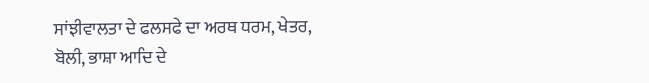ਸਾਂਝੀਵਾਲਤਾ ਦੇ ਫਲਸਫੇ ਦਾ ਅਰਥ ਧਰਮ, ਖੇਤਰ, ਬੋਲੀ, ਭਾਸ਼ਾ ਆਦਿ ਦੇ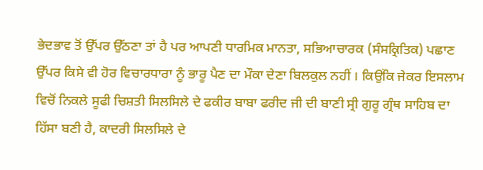ਭੇਦਭਾਵ ਤੋਂ ਉੱਪਰ ਉੱਠਣਾ ਤਾਂ ਹੈ ਪਰ ਆਪਣੀ ਧਾਰਮਿਕ ਮਾਨਤਾ, ਸਭਿਆਚਾਰਕ (ਸੰਸਕ੍ਰਿਤਿਕ) ਪਛਾਣ ਉੱਪਰ ਕਿਸੇ ਵੀ ਹੋਰ ਵਿਚਾਰਧਾਰਾ ਨੂੰ ਭਾਰੂ ਪੈਣ ਦਾ ਮੌਕਾ ਦੇਣਾ ਬਿਲਕੁਲ ਨਹੀਂ । ਕਿਉਂਕਿ ਜੇਕਰ ਇਸਲਾਮ ਵਿਚੋਂ ਨਿਕਲੇ ਸੂਫੀ ਚਿਸ਼ਤੀ ਸਿਲਸਿਲੇ ਦੇ ਫਕੀਰ ਬਾਬਾ ਫਰੀਦ ਜੀ ਦੀ ਬਾਣੀ ਸ੍ਰੀ ਗੁਰੂ ਗ੍ਰੰਥ ਸਾਹਿਬ ਦਾ ਹਿੱਸਾ ਬਣੀ ਹੈ, ਕਾਦਰੀ ਸਿਲਸਿਲੇ ਦੇ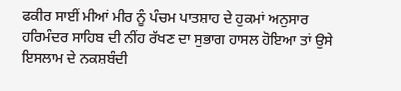ਫਕੀਰ ਸਾਈਂ ਮੀਆਂ ਮੀਰ ਨੂੰ ਪੰਚਮ ਪਾਤਸ਼ਾਹ ਦੇ ਹੁਕਮਾਂ ਅਨੁਸਾਰ ਹਰਿਮੰਦਰ ਸਾਹਿਬ ਦੀ ਨੀਂਹ ਰੱਖਣ ਦਾ ਸੁਭਾਗ ਹਾਸਲ ਹੋਇਆ ਤਾਂ ਉਸੇ ਇਸਲਾਮ ਦੇ ਨਕਸ਼ਬੰਦੀ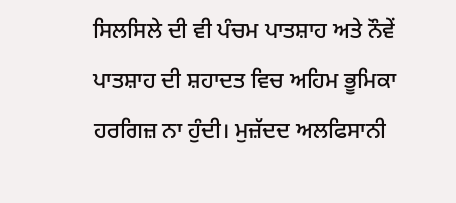ਸਿਲਸਿਲੇ ਦੀ ਵੀ ਪੰਚਮ ਪਾਤਸ਼ਾਹ ਅਤੇ ਨੌਵੇਂ ਪਾਤਸ਼ਾਹ ਦੀ ਸ਼ਹਾਦਤ ਵਿਚ ਅਹਿਮ ਭੂਮਿਕਾ ਹਰਗਿਜ਼ ਨਾ ਹੁੰਦੀ। ਮੁਜ਼ੱਦਦ ਅਲਫਿਸਾਨੀ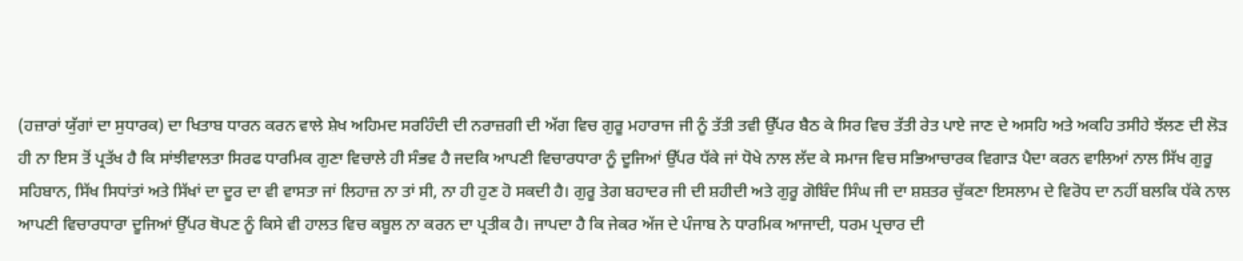(ਹਜ਼ਾਰਾਂ ਯੁੱਗਾਂ ਦਾ ਸੁਧਾਰਕ) ਦਾ ਖਿਤਾਬ ਧਾਰਨ ਕਰਨ ਵਾਲੇ ਸ਼ੇਖ ਅਹਿਮਦ ਸਰਹਿੰਦੀ ਦੀ ਨਰਾਜ਼ਗੀ ਦੀ ਅੱਗ ਵਿਚ ਗੁਰੂ ਮਹਾਰਾਜ ਜੀ ਨੂੰ ਤੱਤੀ ਤਵੀ ਉੱਪਰ ਬੈਠ ਕੇ ਸਿਰ ਵਿਚ ਤੱਤੀ ਰੇਤ ਪਾਏ ਜਾਣ ਦੇ ਅਸਹਿ ਅਤੇ ਅਕਹਿ ਤਸੀਹੇ ਝੱਲਣ ਦੀ ਲੋੜ ਹੀ ਨਾ ਇਸ ਤੋਂ ਪ੍ਰਤੱਖ ਹੈ ਕਿ ਸਾਂਝੀਵਾਲਤਾ ਸਿਰਫ ਧਾਰਮਿਕ ਗੁਣਾ ਵਿਚਾਲੇ ਹੀ ਸੰਭਵ ਹੈ ਜਦਕਿ ਆਪਣੀ ਵਿਚਾਰਧਾਰਾ ਨੂੰ ਦੂਜਿਆਂ ਉੱਪਰ ਧੱਕੇ ਜਾਂ ਧੋਖੇ ਨਾਲ ਲੱਦ ਕੇ ਸਮਾਜ ਵਿਚ ਸਭਿਆਚਾਰਕ ਵਿਗਾੜ ਪੈਦਾ ਕਰਨ ਵਾਲਿਆਂ ਨਾਲ ਸਿੱਖ ਗੁਰੂ ਸਹਿਬਾਨ, ਸਿੱਖ ਸਿਧਾਂਤਾਂ ਅਤੇ ਸਿੱਖਾਂ ਦਾ ਦੂਰ ਦਾ ਵੀ ਵਾਸਤਾ ਜਾਂ ਲਿਹਾਜ਼ ਨਾ ਤਾਂ ਸੀ, ਨਾ ਹੀ ਹੁਣ ਹੋ ਸਕਦੀ ਹੈ। ਗੁਰੂ ਤੇਗ ਬਹਾਦਰ ਜੀ ਦੀ ਸ਼ਹੀਦੀ ਅਤੇ ਗੁਰੂ ਗੋਬਿੰਦ ਸਿੰਘ ਜੀ ਦਾ ਸ਼ਸ਼ਤਰ ਚੁੱਕਣਾ ਇਸਲਾਮ ਦੇ ਵਿਰੋਧ ਦਾ ਨਹੀਂ ਬਲਕਿ ਧੱਕੇ ਨਾਲ ਆਪਣੀ ਵਿਚਾਰਧਾਰਾ ਦੂਜਿਆਂ ਉੱਪਰ ਥੋਪਣ ਨੂੰ ਕਿਸੇ ਵੀ ਹਾਲਤ ਵਿਚ ਕਬੂਲ ਨਾ ਕਰਨ ਦਾ ਪ੍ਰਤੀਕ ਹੈ। ਜਾਪਦਾ ਹੈ ਕਿ ਜੇਕਰ ਅੱਜ ਦੇ ਪੰਜਾਬ ਨੇ ਧਾਰਮਿਕ ਆਜਾਦੀ, ਧਰਮ ਪ੍ਰਚਾਰ ਦੀ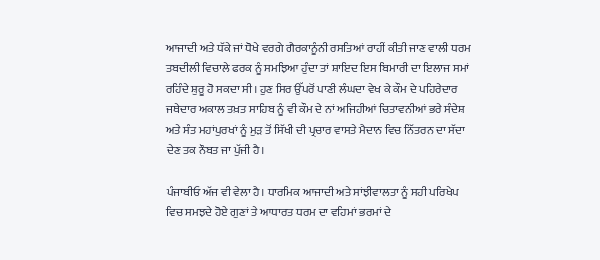ਆਜਾਦੀ ਅਤੇ ਧੱਕੇ ਜਾਂ ਧੋਖੇ ਵਰਗੇ ਗੈਰਕਾਨੂੰਨੀ ਰਸਤਿਆਂ ਰਾਹੀਂ ਕੀਤੀ ਜਾਣ ਵਾਲੀ ਧਰਮ ਤਬਦੀਲੀ ਵਿਚਾਲੇ ਫਰਕ ਨੂੰ ਸਮਝਿਆ ਹੁੰਦਾ ਤਾਂ ਸ਼ਾਇਦ ਇਸ ਬਿਮਾਰੀ ਦਾ ਇਲਾਜ ਸਮਾਂ ਰਹਿੰਦੇ ਸ਼ੁਰੂ ਹੋ ਸਕਦਾ ਸੀ। ਹੁਣ ਸਿਰ ਉੱਪਰੋਂ ਪਾਣੀ ਲੰਘਦਾ ਵੇਖ ਕੇ ਕੌਮ ਦੇ ਪਹਿਰੇਦਾਰ ਜਥੇਦਾਰ ਅਕਾਲ ਤਖ਼ਤ ਸਾਹਿਬ ਨੂੰ ਵੀ ਕੌਮ ਦੇ ਨਾਂ ਅਜਿਹੀਆਂ ਚਿਤਾਵਨੀਆਂ ਭਰੇ ਸੰਦੇਸ਼ ਅਤੇ ਸੰਤ ਮਹਾਂਪੁਰਖਾਂ ਨੂੰ ਮੁੜ ਤੋਂ ਸਿੱਖੀ ਦੀ ਪ੍ਰਚਾਰ ਵਾਸਤੇ ਮੈਦਾਨ ਵਿਚ ਨਿੱਤਰਨ ਦਾ ਸੱਦਾ ਦੇਣ ਤਕ ਨੌਬਤ ਜਾ ਪੁੱਜੀ ਹੈ।

ਪੰਜਾਬੀਓ ਅੱਜ ਵੀ ਵੇਲਾ ਹੈ। ਧਾਰਮਿਕ ਆਜਾਦੀ ਅਤੇ ਸਾਂਝੀਵਾਲਤਾ ਨੂੰ ਸਹੀ ਪਰਿਖੇਪ ਵਿਚ ਸਮਝਦੇ ਹੋਏ ਗੁਣਾਂ ਤੇ ਆਧਾਰਤ ਧਰਮ ਦਾ ਵਹਿਮਾਂ ਭਰਮਾਂ ਦੇ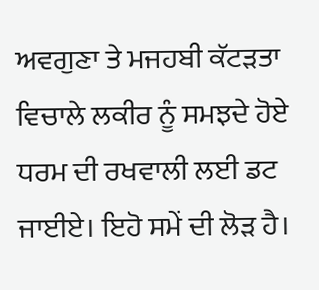ਅਵਗੁਣਾ ਤੇ ਮਜਹਬੀ ਕੱਟੜਤਾ ਵਿਚਾਲੇ ਲਕੀਰ ਨੂੰ ਸਮਝਦੇ ਹੋਏ ਧਰਮ ਦੀ ਰਖਵਾਲੀ ਲਈ ਡਟ ਜਾਈਏ। ਇਹੋ ਸਮੇਂ ਦੀ ਲੋੜ ਹੈ।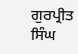ਗੁਰਪ੍ਰੀਤ ਸਿੰਘ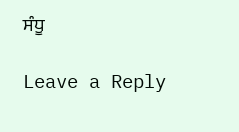ਸੰਧੂ

Leave a Reply